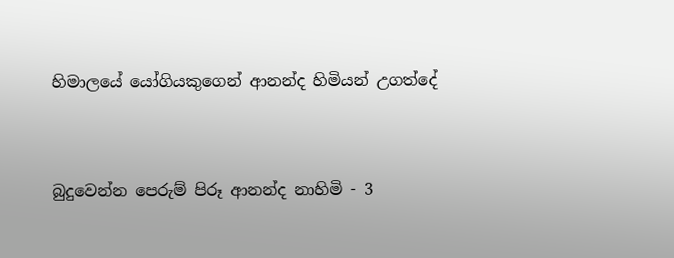හිමාලයේ යෝගියකුගෙන් ආනන්ද හිමියන් උගත්දේ


බුදුවෙන්න පෙරුම් පිරූ ආනන්ද නාහිමි - 3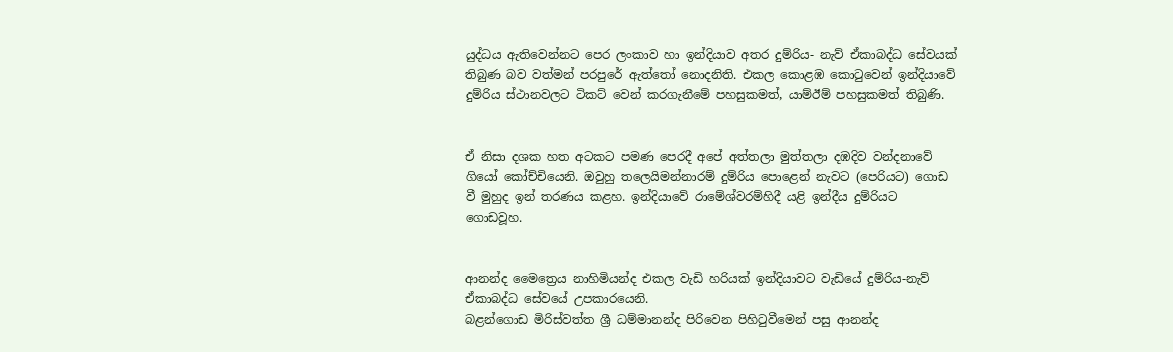යුද්ධය ඇතිවෙන්නට පෙර ලංකාව හා ඉන්දියාව අතර දුම්රිය- නැව් ඒකාබද්ධ සේවයක් තිබුණ බව වත්මන් පරපුරේ ඇත්තෝ නොදනිති. එකල කොළඹ කොටුවෙන් ඉන්දියාවේ දුම්රිය ස්ථානවලට ටිකට් වෙන් කරගැනීමේ පහසුකමත්, යාම්ඊම් පහසුකමත් තිබුණි.


ඒ නිසා දශක හත අටකට පමණ පෙරදී අපේ අත්තලා මුත්තලා දඹදිව වන්දනාවේ ගියෝ කෝච්චියෙනි. ඔවුහු තලෙයිමන්නාරම් දුම්රිය පොළෙන් නැවට (පෙරියට) ගොඩ වී මුහුද ඉන් තරණය කළහ. ඉන්දියාවේ රාමේශ්වරම්හිදී යළි ඉන්දීය දුම්රියට ගොඩවූහ.


ආනන්ද මෛත්‍රෙය නාහිමියන්ද එකල වැඩි හරියක් ඉන්දියාවට වැඩියේ දුම්රිය-නැව් ඒකාබද්ධ සේවයේ උපකාරයෙනි.
බළන්ගොඩ මිරිස්වත්ත ශ්‍රී ධම්මානන්ද පිරිවෙන පිහිටුවීමෙන් පසු ආනන්ද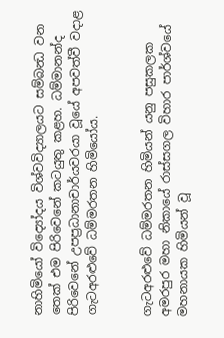නාහිමියෝ විද්‍යෝදය විශ්වවිද්‍යාලයට සම්බන්‍ධ වන තෙක් එම පිරිවෙනේ කටයුතු කළහ. ධම්මානන්ද පිරිවෙනේ උපප්‍රධානාචාර්යවරයා වූයේ අපවත්වී වදාළ ගැටඅරළුවේ ධම්මරතන හිමියෝය.


ගැටඅරළුවේ ධම්මරතන හිමියන් යනු පසුකලක අමරපුර මහා නිකායේ රාස්සගල විහාර පාර්ශ්වයේ මහනායක හිමියන් වූ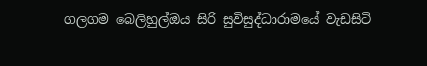ගලගම බෙලිහුල්ඔය සිරි සුවිසුද්ධාරාමයේ වැඩසිටි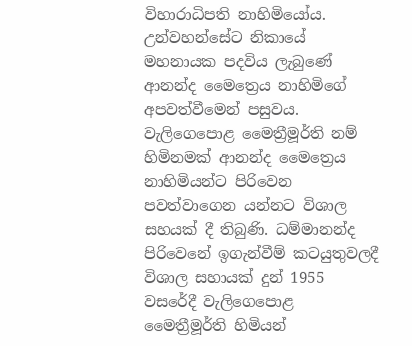විහාරාධිපති නාහිමියෝය. උන්වහන්සේට නිකායේ මහනායක පදවිය ලැබුණේ ආනන්ද මෛත්‍රෙය නාහිමිගේ අපවත්වීමෙන් පසුවය. වැලිගෙපොළ මෛත්‍රීමූර්ති නම් හිමිනමක් ආනන්ද මෛත්‍රෙය නාහිමියන්ට පිරිවෙන පවත්වාගෙන යන්නට විශාල සහයක් දී තිබුණි. ධම්මානන්ද පිරිවෙනේ ඉගැන්වීම් කටයුතුවලදී විශාල සහායක් දුන් 1955 වසරේදී වැලිගෙපොළ මෛත්‍රීමූර්ති හිමියන්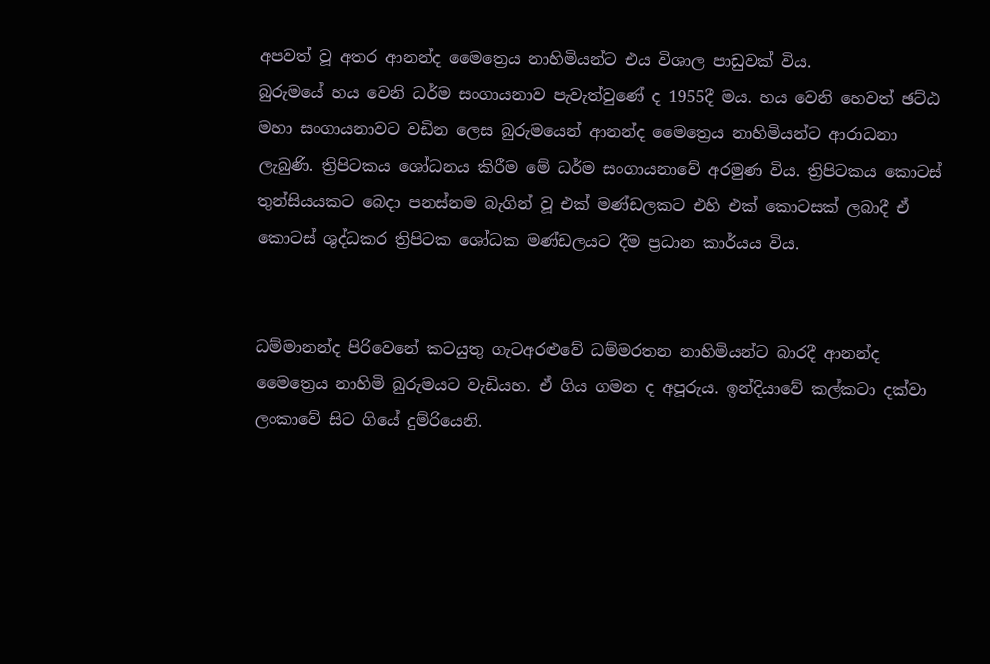අපවත් වූ අතර ආනන්ද මෛත්‍රෙය නාහිමියන්ට එය විශාල පාඩුවක් විය.
බුරුමයේ හය වෙනි ධර්ම සංගායනාව පැවැත්වුණේ ද 1955දී මය. හය වෙනි හෙවත් ඡට්ඨ මහා සංගායනාවට වඩින ලෙස බුරුමයෙන් ආනන්ද මෛත්‍රෙය නාහිමියන්ට ආරාධනා ලැබුණි. ත්‍රිපිටකය ශෝධනය කිරීම මේ ධර්ම සංගායනාවේ අරමුණ විය. ත්‍රිපිටකය කොටස් තුන්සියයකට බෙදා පනස්නම බැගින් වූ එක් මණ්ඩලකට එහි එක් කොටසක් ලබාදී ඒ කොටස් ශුද්ධකර ත්‍රිපිටක ශෝධක මණ්ඩලයට දීම ප්‍රධාන කාර්යය විය.


ධම්මානන්ද පිරිවෙනේ කටයුතු ගැටඅරළුවේ ධම්මරතන නාහිමියන්ට බාරදී ආනන්ද මෛත්‍රෙය නාහිමි බුරුමයට වැඩියහ. ඒ ගිය ගමන ද අපූරුය. ඉන්දියාවේ කල්කටා දක්වා ලංකාවේ සිට ගියේ දුම්රියෙනි.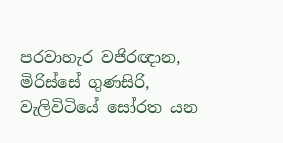පරවාහැර වජිරඥාන, මිරිස්සේ ගුණසිරි, වැලිවිටියේ සෝරත යන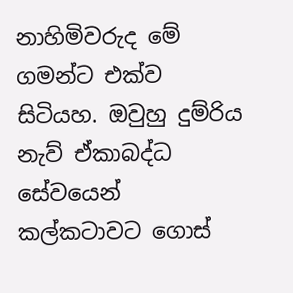නාහිමිවරුද මේ ගමන්ට එක්ව සිටියහ. ඔවුහු දුම්රිය නැව් ඒකාබද්ධ සේවයෙන් කල්කටාවට ගොස්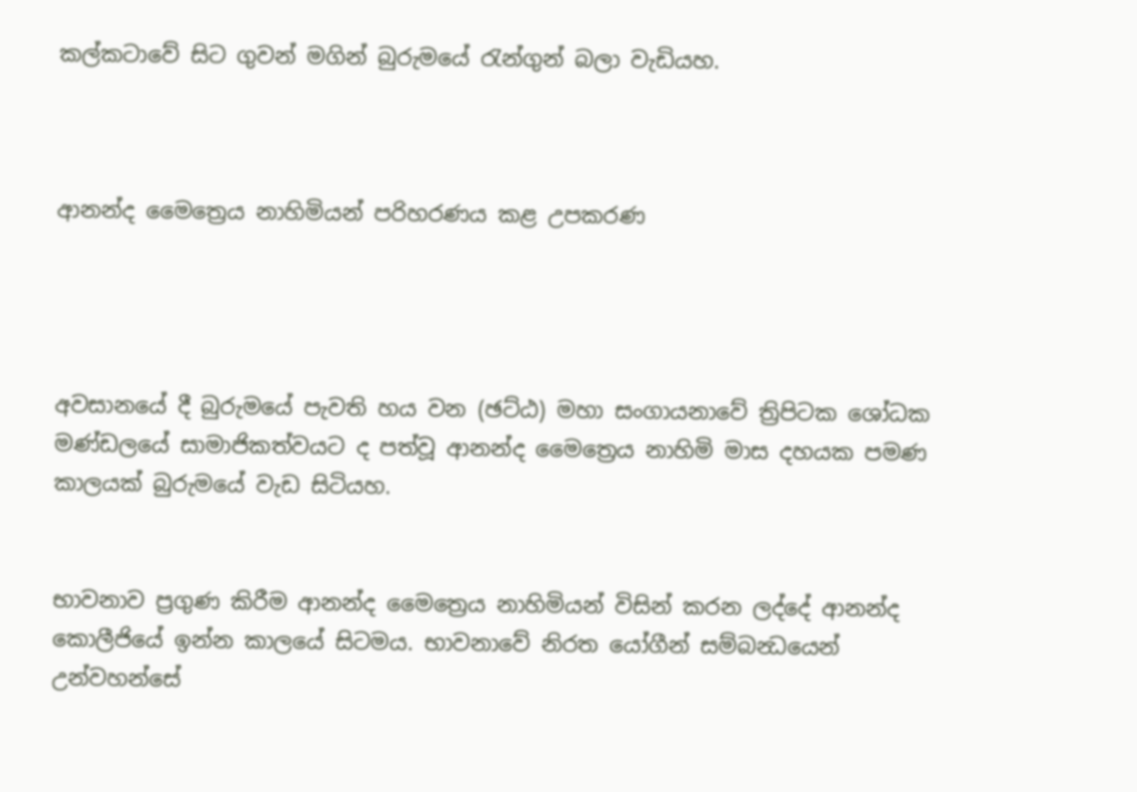කල්කටාවේ සිට ගුවන් මගින් බුරුමයේ රැන්ගුන් බලා වැඩියහ.



ආනන්ද මෛත්‍රෙය නාහිමියන් පරිහරණය කළ උපකරණ




අවසානයේ දී බුරුමයේ පැවති හය වන (ඡට්ඨ) මහා සංගායනාවේ ත්‍රිපිටක ශෝධක මණ්ඩලයේ සාමාජිකත්වයට ද පත්වූ ආනන්ද මෛත්‍රෙය නාහිමි මාස දහයක පමණ කාලයක් බුරුමයේ වැඩ සිටියහ.


භාවනාව ප්‍රගුණ කිරීම ආනන්ද මෛත්‍රෙය නාහිමියන් විසින් කරන ලද්දේ ආනන්ද කොලීජියේ ඉන්න කාලයේ සිටමය. භාවනාවේ නිරත යෝගීන් සම්බන්‍ධයෙන් උන්වහන්සේ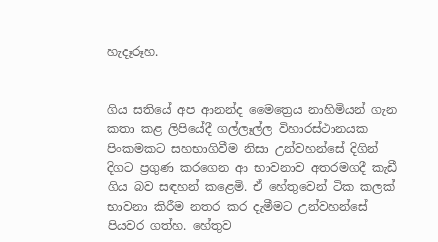හැදෑරූහ.


ගිය සතියේ අප ආනන්ද මෛත්‍රෙය නාහිමියන් ගැන කතා කළ ලිපියේදී ගල්ලෑල්ල විහාරස්ථානයක පිංකමකට සහභාගිවීම නිසා උන්වහන්සේ දිගින් දිගට ප්‍රගුණ කරගෙන ආ භාවනාව අතරමගදී කැඩී ගිය බව සඳහන් කළෙමි. ඒ හේතුවෙන් ටික කලක් භාවනා කිරීම නතර කර දැමීමට උන්වහන්සේ පියවර ගත්හ. හේතුව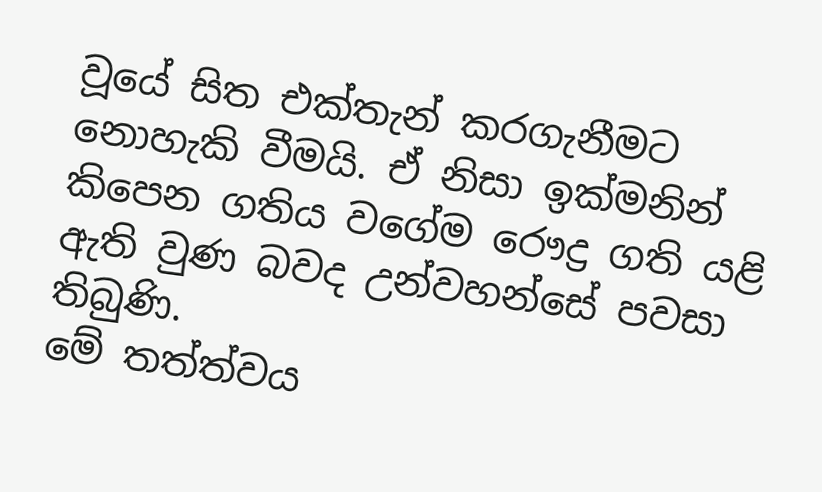වූයේ සිත එක්තැන් කරගැනීමට නොහැකි වීමයි. ඒ නිසා ඉක්මනින් කිපෙන ගතිය වගේම රෞද්‍ර ගති යළි ඇති වුණ බවද උන්වහන්සේ පවසා තිබුණි.
මේ තත්ත්වය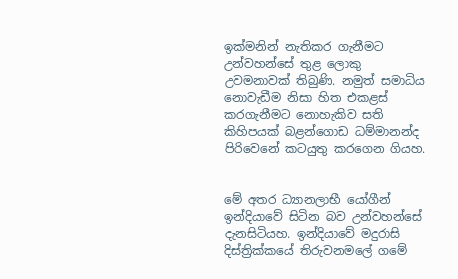ඉක්මනින් නැතිකර ගැනීමට උන්වහන්සේ තුළ ලොකු උවමනාවක් තිබුණි. නමුත් සමාධිය නොවැඩීම නිසා හිත එකළස් කරගැනීමට නොහැකිව සති කිහිපයක් බළන්ගොඩ ධම්මානන්ද පිරිවෙනේ කටයුතු කරගෙන ගියහ.


මේ අතර ධ්‍යානලාභී යෝගීන් ඉන්දියාවේ සිටින බව උන්වහන්සේ දැනසිටියහ. ඉන්දියාවේ මදුරාසි දිස්ත්‍රික්කයේ තිරුවනමලේ ගමේ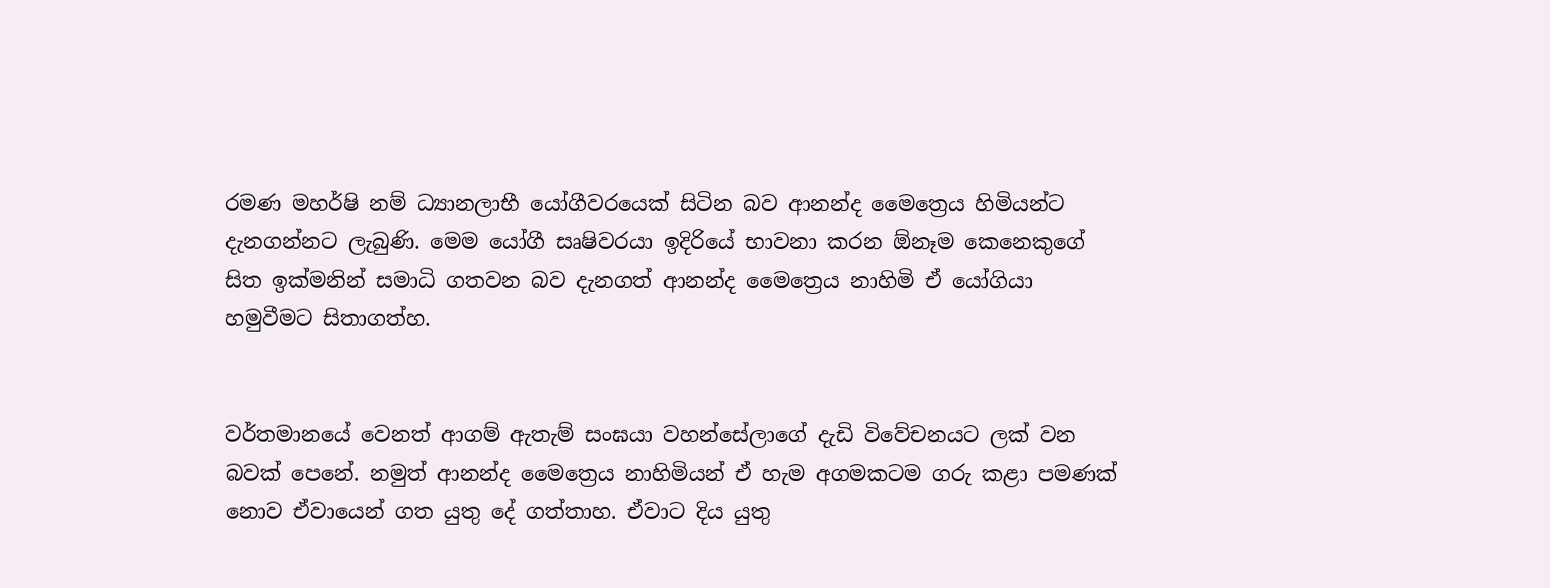රමණ මහර්ෂි නම් ධ්‍යානලාභී යෝගීවරයෙක් සිටින බව ආනන්ද මෛත්‍රෙය හිමියන්ට දැනගන්නට ලැබුණි. මෙම යෝගී සෘෂිවරයා ඉදිරියේ භාවනා කරන ඕනෑම කෙනෙකුගේ සිත ඉක්මනින් සමාධි ගතවන බව දැනගත් ආනන්ද මෛත්‍රෙය නාහිමි ඒ යෝගියා හමුවීමට සිතාගත්හ.


වර්තමානයේ වෙනත් ආගම් ඇතැම් සංඝයා වහන්සේලාගේ දැඩි විවේචනයට ලක් වන බවක් පෙනේ. නමුත් ආනන්ද මෛත්‍රෙය නාහිමියන් ඒ හැම අගමකටම ගරු කළා පමණක් නොව ඒවායෙන් ගත යුතු දේ ගත්තාහ. ඒවාට දිය යුතු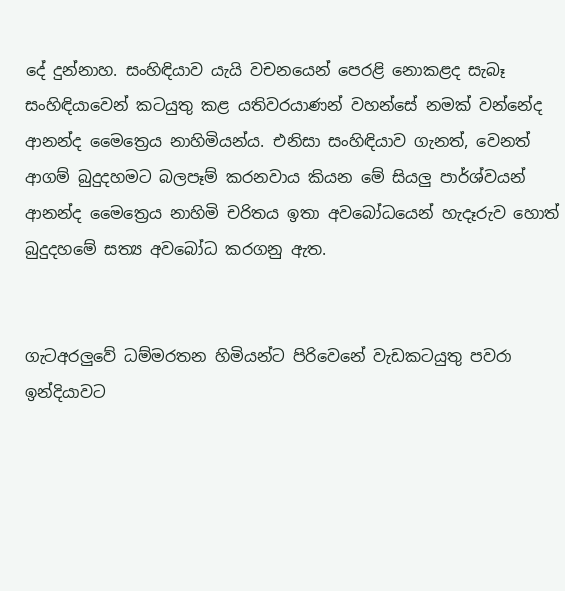දේ දුන්නාහ. සංහිඳියාව යැයි වචනයෙන් පෙරළි නොකළද සැබෑ සංහිඳියාවෙන් කටයුතු කළ යතිවරයාණන් වහන්සේ නමක් වන්නේද ආනන්ද මෛත්‍රෙය නාහිමියන්ය. එනිසා සංහිඳියාව ගැනත්, වෙනත් ආගම් බුදුදහමට බලපෑම් කරනවාය කියන මේ සියලු පාර්ශ්වයන් ආනන්ද මෛත්‍රෙය නාහිමි චරිතය ඉතා අවබෝධයෙන් හැදෑරුව හොත් බුදුදහමේ සත්‍ය අවබෝධ කරගනු ඇත.


ගැටඅරලුවේ ධම්මරතන හිමියන්ට පිරිවෙනේ වැඩකටයුතු පවරා ඉන්දියාවට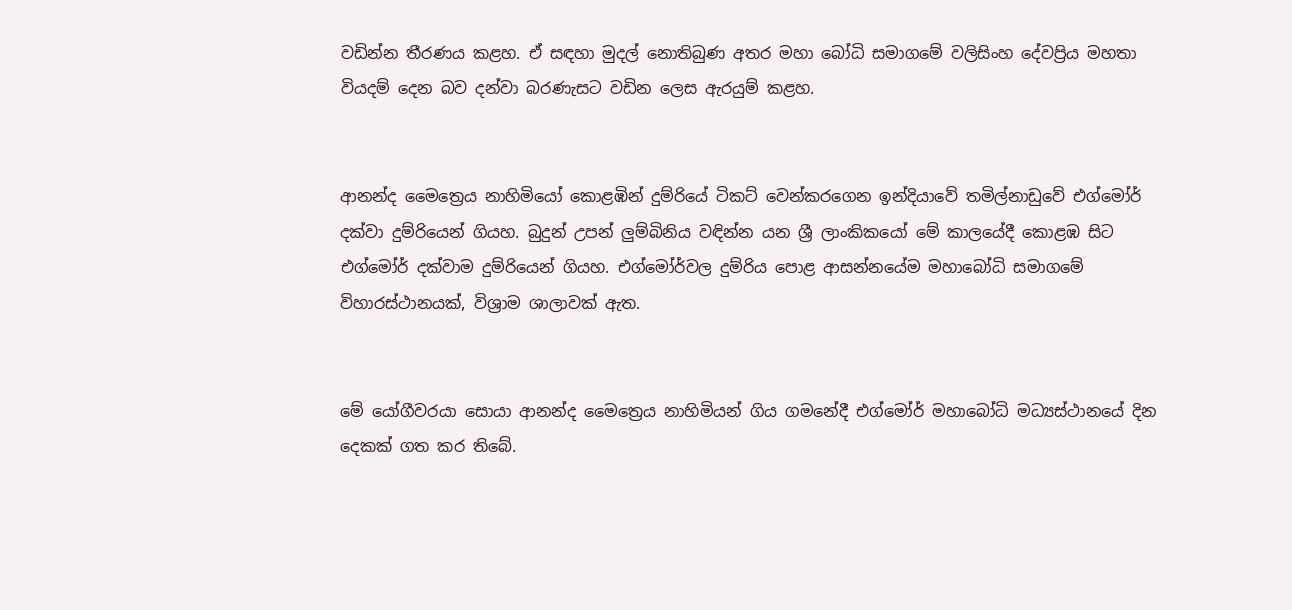වඩින්න තීරණය කළහ. ඒ සඳහා මුදල් නොතිබුණ අතර මහා බෝධි සමාගමේ වලිසිංහ දේවප්‍රිය මහතා වියදම් දෙන බව දන්වා බරණැසට වඩින ලෙස ඇරයුම් කළහ.


ආනන්ද මෛත්‍රෙය නාහිමියෝ කොළඹින් දුම්රියේ ටිකට් වෙන්කරගෙන ඉන්දියාවේ තමිල්නාඩුවේ එග්මෝර් දක්වා දුම්රියෙන් ගියහ. බුදුන් උපන් ලුම්බිනිය වඳින්න යන ශ්‍රී ලාංකිකයෝ මේ කාලයේදී කොළඹ සිට එග්මෝර් දක්වාම දුම්රියෙන් ගියහ. එග්මෝර්වල දුම්රිය පොළ ආසන්නයේම මහාබෝධි සමාගමේ විහාරස්ථානයක්, විශ්‍රාම ශාලාවක් ඇත.


මේ යෝගීවරයා සොයා ආනන්ද මෛත්‍රෙය නාහිමියන් ගිය ගමනේදී එග්මෝර් මහාබෝධි මධ්‍යස්ථානයේ දින දෙකක් ගත කර තිබේ.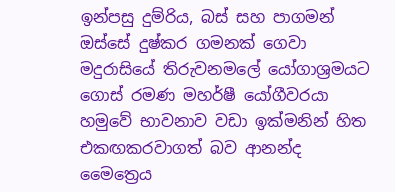ඉන්පසු දුම්රිය, බස් සහ පාගමන් ඔස්සේ දුෂ්කර ගමනක් ගෙවා මදුරාසියේ තිරුවනමලේ යෝගාශ්‍රමයට ගොස් රමණ මහර්ෂී යෝගීවරයා හමුවේ භාවනාව වඩා ඉක්මනින් හිත එකඟකරවාගත් බව ආනන්ද මෛත්‍රෙය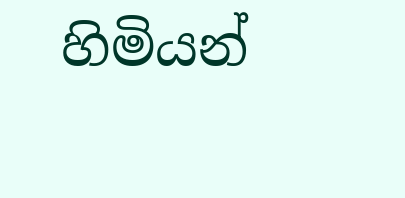හිමියන්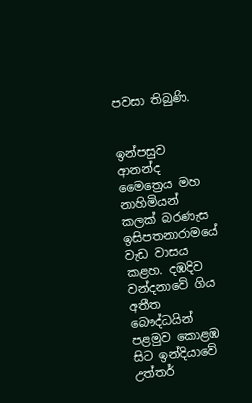පවසා තිබුණි.


ඉන්පසුව ආනන්ද මෛත්‍රෙය මහ නාහිමියන් කලක් බරණැස ඉසිපතනාරාමයේ වැඩ වාසය කළහ. දඹදිව වන්දනාවේ ගිය අතීත බෞද්ධයින් පළමුව කොළඹ සිට ඉන්දියාවේ උත්තර්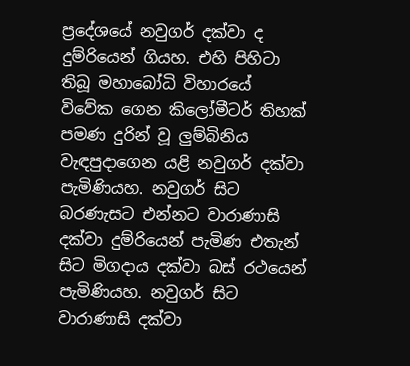ප්‍රදේශයේ නවුගර් දක්වා ද දුම්රියෙන් ගියහ. එහි පිහිටා තිබූ මහාබෝධි විහාරයේ විවේක ගෙන කිලෝමීටර් තිහක් පමණ දුරින් වූ ලුම්බිනිය වැඳපුදාගෙන යළි නවුගර් දක්වා පැමිණියහ. නවුගර් සිට බරණැසට එන්නට වාරාණාසි දක්වා දුම්රියෙන් පැමිණ එතැන් සිට මිගදාය දක්වා බස් රථයෙන් පැමිණියහ. නවුගර් සිට වාරාණාසි දක්වා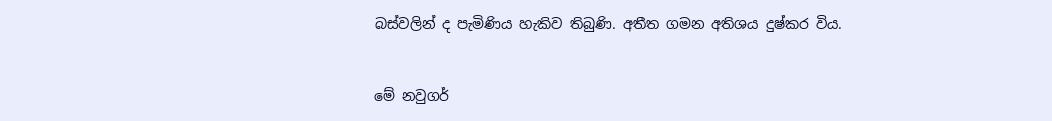බස්වලින් ද පැමිණිය හැකිව තිබුණි. අතීත ගමන අතිශය දුෂ්කර විය.


මේ නවුගර්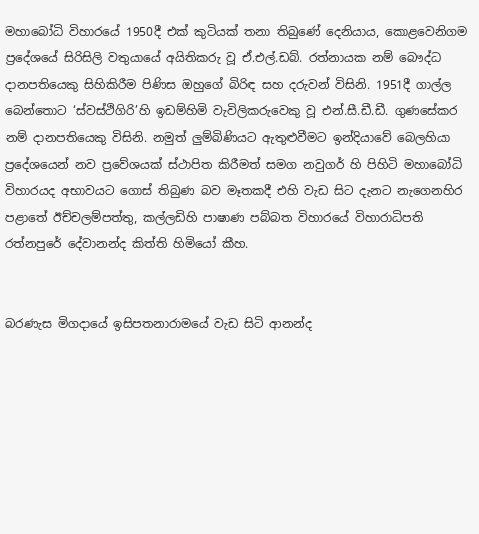මහාබෝධි විහාරයේ 1950දී එක් කුටියක් තනා තිබුණේ දෙනියාය, කොළවෙනිගම ප්‍රදේශයේ සිරිසිලි වතුයායේ අයිතිකරු වූ ඒ.එල්.ඩබ්. රත්නායක නම් බෞද්ධ දානපතියෙකු සිහිකිරීම පිණිස ඔහුගේ බිරිඳ සහ දරුවන් විසිනි. 1951දී ගාල්ල බෙන්තොට ‘ස්වස්ථිගිරි’හි ඉඩම්හිමි වැවිලිකරුවෙකු වූ එන්.සී.ඩී.ඩී. ගුණසේකර නම් දානපතියෙකු විසිනි. නමුත් ලුම්බිණියට ඇතුළුවීමට ඉන්දියාවේ බෙලහියා ප්‍රදේශයෙන් නව ප්‍රවේශයක් ස්ථාපිත කිරීමත් සමග නවුගර් හි පිහිටි මහාබෝධි විහාරයද අභාවයට ගොස් තිබුණ බව මෑතකදී එහි වැඩ සිට දැනට නැගෙනහිර පළාතේ ඊච්චලම්පත්තු, කල්ලඩිහි පාෂාණ පබ්බත විහාරයේ විහාරාධිපති රත්නපුරේ දේවානන්ද කිත්ති හිමියෝ කීහ.


බරණැස මිගදායේ ඉසිපතනාරාමයේ වැඩ සිටි ආනන්ද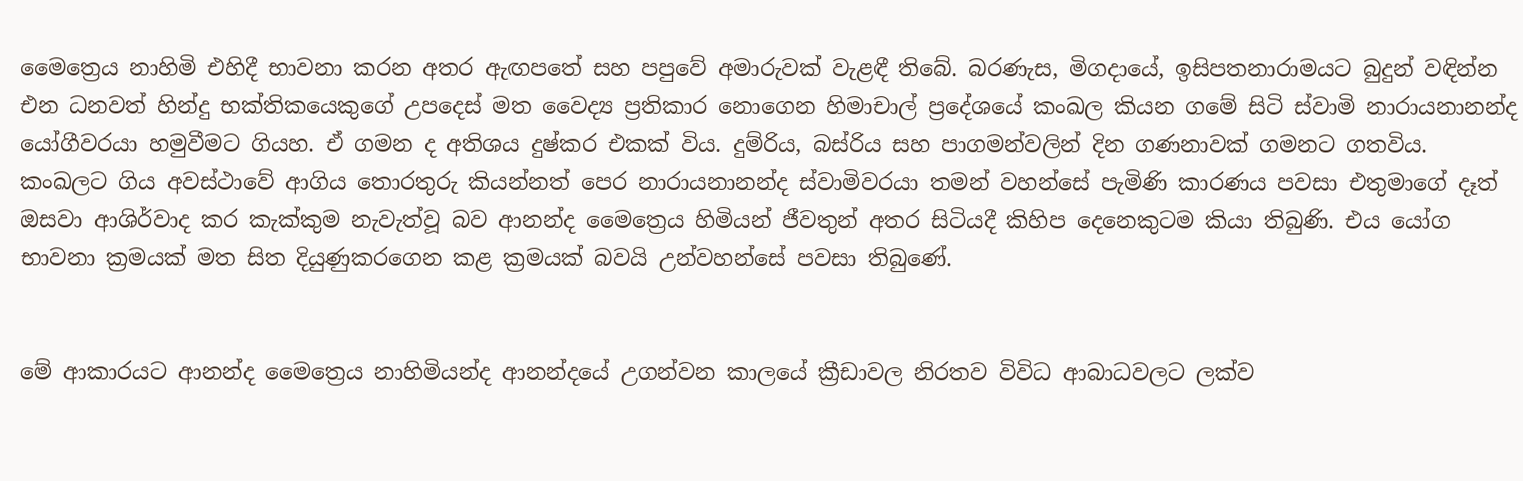මෛත්‍රෙය නාහිමි එහිදී භාවනා කරන අතර ඇඟපතේ සහ පපුවේ අමාරුවක් වැළඳී තිබේ. බරණැස, මිගදායේ, ඉසිපතනාරාමයට බුදුන් වඳින්න එන ධනවත් හින්දු භක්තිකයෙකුගේ උපදෙස් මත වෛද්‍ය ප්‍රතිකාර නොගෙන හිමාචාල් ප්‍රදේශයේ කංඛල කියන ගමේ සිටි ස්වාමි නාරායනානන්ද යෝගීවරයා හමුවීමට ගියහ. ඒ ගමන ද අතිශය දුෂ්කර එකක් විය. දුම්රිය, බස්රිය සහ පාගමන්වලින් දින ගණනාවක් ගමනට ගතවිය.
කංඛලට ගිය අවස්ථාවේ ආගිය තොරතුරු කියන්නත් පෙර නාරායනානන්ද ස්වාමිවරයා තමන් වහන්සේ පැමිණි කාරණය පවසා එතුමාගේ දෑත් ඔසවා ආශිර්වාද කර කැක්කුම නැවැත්වූ බව ආනන්ද මෛත්‍රෙය හිමියන් ජීවතුන් අතර සිටියදී කිහිප දෙනෙකුටම කියා තිබුණි. එය යෝග භාවනා ක්‍රමයක් මත සිත දියුණුකරගෙන කළ ක්‍රමයක් බවයි උන්වහන්සේ පවසා තිබුණේ.


මේ ආකාරයට ආනන්ද මෛත්‍රෙය නාහිමියන්ද ආනන්දයේ උගන්වන කාලයේ ක්‍රීඩාවල නිරතව විවිධ ආබාධවලට ලක්ව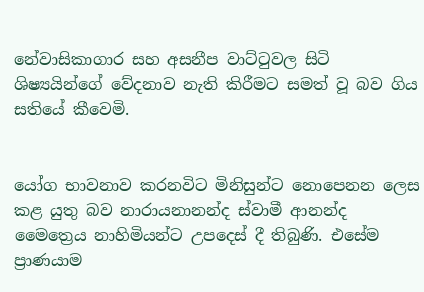නේවාසිකාගාර සහ අසනීප වාට්ටුවල සිටි ශිෂ්‍යයින්ගේ වේදනාව නැති කිරීමට සමත් වූ බව ගිය සතියේ කීවෙමි.


යෝග භාවනාව කරනවිට මිනිසුන්ට නොපෙනන ලෙස කළ යුතු බව නාරායනානන්ද ස්වාමී ආනන්ද මෛත්‍රෙය නාහිමියන්ට උපදෙස් දී තිබුණි. එසේම ප්‍රාණයාම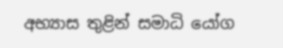අභ්‍යාස තුළින් සමාධි යෝග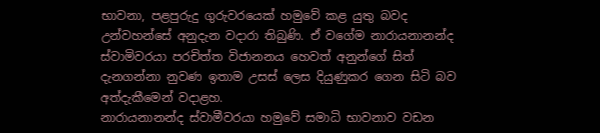භාවනා, පළපුරුදු ගුරුවරයෙක් හමුවේ කළ යුතු බවද උන්වහන්සේ අනුදැන වදාරා තිබුණි. ඒ වගේම නාරායනානන්ද ස්වාමිවරයා පරචිත්ත විජානනය හෙවත් අනුන්ගේ සිත් දැනගන්නා නුවණ ඉතාම උසස් ලෙස දියුණුකර ගෙන සිටි බව අත්දැකීමෙන් වදාළහ.
නාරායනානන්ද ස්වාමීවරයා හමුවේ සමාධි භාවනාව වඩන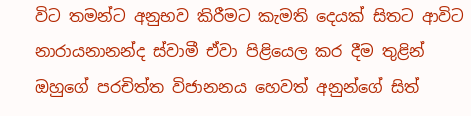විට තමන්ට අනුභව කිරීමට කැමති දෙයක් සිතට ආවිට නාරායනානන්ද ස්වාමී ඒවා පිළියෙල කර දීම තුළින් ඔහුගේ පරචිත්ත විජානනය හෙවත් අනුන්ගේ සිත්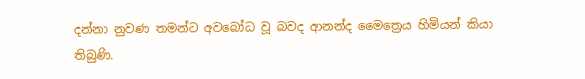දන්නා නුවණ තමන්ට අවබෝධ වූ බවද ආනන්ද මෛත්‍රෙය හිමියන් කියා තිබුණි.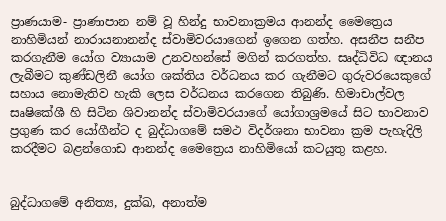ප්‍රාණයාම- ප්‍රාණාපාන නම් වූ හින්දු භාවනාක්‍රමය ආනන්ද මෛත්‍රෙය නාහිමියන් නාරායනානන්ද ස්වාමිවරයාගෙන් ඉගෙන ගත්හ. අසනීප සනීප කරගැනීම යෝග ව්‍යායාම උනවහන්සේ මගින් කරගත්හ. සෘද්ධිවිධ ඥානය ලැබීමට කුණ්ඩලිනී යෝග ශක්තිය වර්ධනය කර ගැනීමට ගුරුවරයෙකුගේ සහාය නොමැතිව හැකි ලෙස වර්ධනය කරගෙන තිබුණි. හිමාචාල්වල සෘෂිකේශී හි සිටින ශිවානන්ද ස්වාමිවරයාගේ යෝගාශ්‍රමයේ සිට භාවනාව ප්‍රගුණ කර යෝගීන්ට ද බුද්ධාගමේ සමථ විදර්ශනා භාවනා ක්‍රම පැහැදිලි කරදීමට බළන්ගොඩ ආනන්ද මෛත්‍රෙය නාහිමියෝ කටයුතු කළහ.


බුද්ධාගමේ අනිත්‍ය, දුක්ඛ, අනාත්ම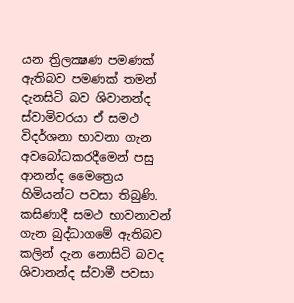යන ත්‍රිලක්‍ෂණ පමණක් ඇතිබව පමණක් තමන් දැනසිටි බව ශිවානන්ද ස්වාමිවරයා ඒ සමථ විදර්ශනා භාවනා ගැන අවබෝධකරදීමෙන් පසු ආනන්ද මෛත්‍රෙය හිමියන්ට පවසා තිබුණි. කසිණාදී සමථ භාවනාවන් ගැන බුද්ධාගමේ ඇතිබව කලින් දැන නොසිටි බවද ශිවානන්ද ස්වාමී පවසා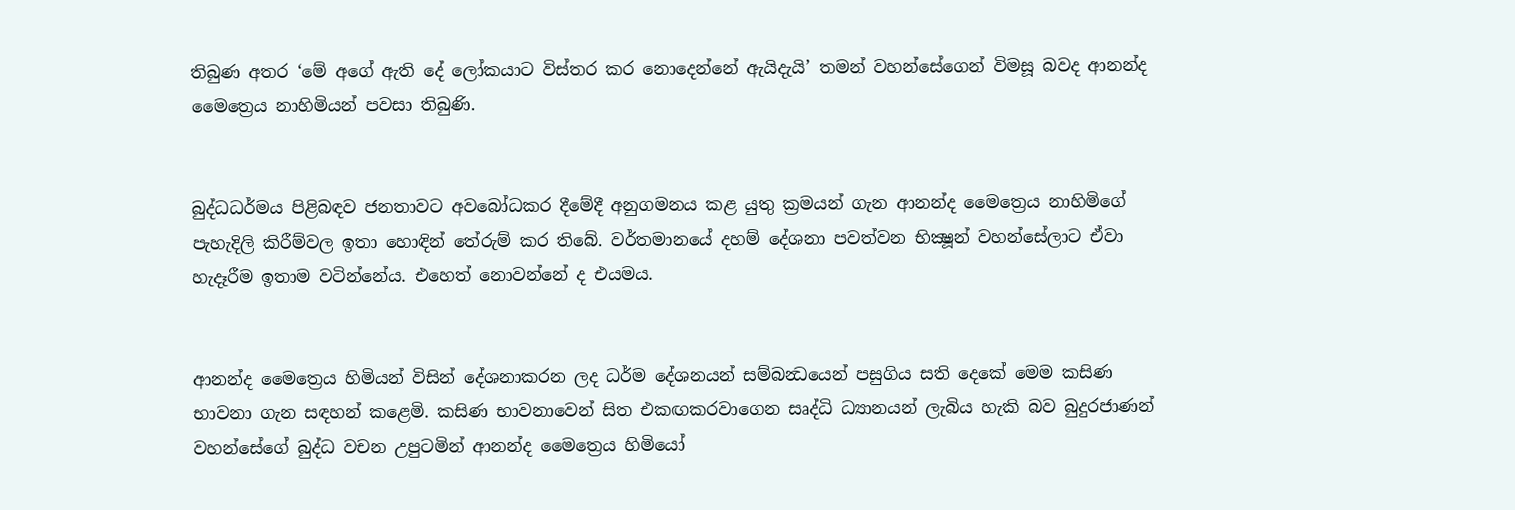තිබුණ අතර ‘මේ අගේ ඇති දේ ලෝකයාට විස්තර කර නොදෙන්නේ ඇයිදැයි’ තමන් වහන්සේගෙන් විමසූ බවද ආනන්ද මෛත්‍රෙය නාහිමියන් පවසා තිබුණි.


බුද්ධධර්මය පිළිබඳව ජනතාවට අවබෝධකර දීමේදී අනුගමනය කළ යුතු ක්‍රමයන් ගැන ආනන්ද මෛත්‍රෙය නාහිමිගේ පැහැදිලි කිරීම්වල ඉතා හොඳින් තේරුම් කර තිබේ. වර්තමානයේ දහම් දේශනා පවත්වන භික්‍ෂූන් වහන්සේලාට ඒවා හැදෑරීම ඉතාම වටින්නේය. එහෙත් නොවන්නේ ද එයමය.


ආනන්ද මෛත්‍රෙය හිමියන් විසින් දේශනාකරන ලද ධර්ම දේශනයන් සම්බන්‍ධයෙන් පසුගිය සති දෙකේ මෙම කසිණ භාවනා ගැන සඳහන් කළෙමි. කසිණ භාවනාවෙන් සිත එකඟකරවාගෙන සෘද්ධි ධ්‍යානයන් ලැබිය හැකි බව බුදුරජාණන් වහන්සේගේ බුද්ධ වචන උපුටමින් ආනන්ද මෛත්‍රෙය හිමියෝ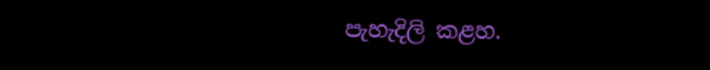පැහැදිලි කළහ.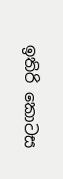ඉතිරි කොටස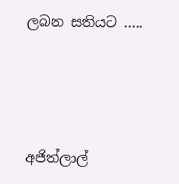ලබන සතියට .....





අජිත්ලාල්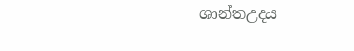ශාන්තඋදය